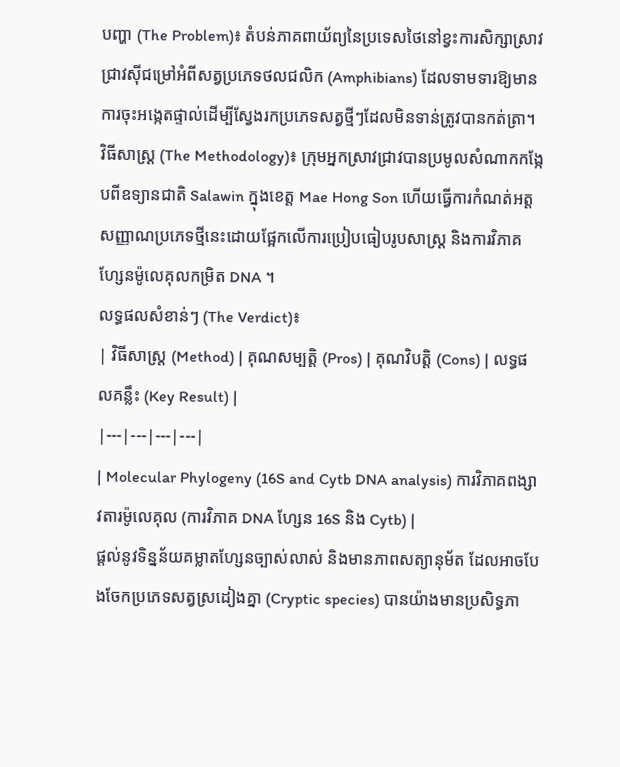បញ្ហា (The Problem)៖ តំបន់ភាគពាយ័ព្យនៃប្រទេសថៃនៅខ្វះការសិក្សាស្រាវជ្រាវស៊ីជម្រៅអំពីសត្វប្រភេទថលជលិក (Amphibians) ដែលទាមទារឱ្យមានការចុះអង្កេតផ្ទាល់ដើម្បីស្វែងរកប្រភេទសត្វថ្មីៗដែលមិនទាន់ត្រូវបានកត់ត្រា។
វិធីសាស្ត្រ (The Methodology)៖ ក្រុមអ្នកស្រាវជ្រាវបានប្រមូលសំណាកកង្កែបពីឧទ្យានជាតិ Salawin ក្នុងខេត្ត Mae Hong Son ហើយធ្វើការកំណត់អត្តសញ្ញាណប្រភេទថ្មីនេះដោយផ្អែកលើការប្រៀបធៀបរូបសាស្ត្រ និងការវិភាគហ្សែនម៉ូលេគុលកម្រិត DNA ។
លទ្ធផលសំខាន់ៗ (The Verdict)៖
| វិធីសាស្ត្រ (Method) | គុណសម្បត្តិ (Pros) | គុណវិបត្តិ (Cons) | លទ្ធផលគន្លឹះ (Key Result) |
|---|---|---|---|
| Molecular Phylogeny (16S and Cytb DNA analysis) ការវិភាគពង្សាវតារម៉ូលេគុល (ការវិភាគ DNA ហ្សែន 16S និង Cytb) |
ផ្តល់នូវទិន្នន័យគម្លាតហ្សែនច្បាស់លាស់ និងមានភាពសត្យានុម័ត ដែលអាចបែងចែកប្រភេទសត្វស្រដៀងគ្នា (Cryptic species) បានយ៉ាងមានប្រសិទ្ធភា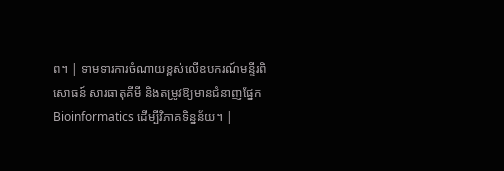ព។ | ទាមទារការចំណាយខ្ពស់លើឧបករណ៍មន្ទីរពិសោធន៍ សារធាតុគីមី និងតម្រូវឱ្យមានជំនាញផ្នែក Bioinformatics ដើម្បីវិភាគទិន្នន័យ។ |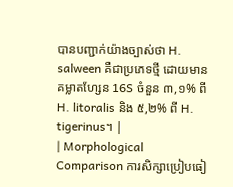បានបញ្ជាក់យ៉ាងច្បាស់ថា H. salween គឺជាប្រភេទថ្មី ដោយមានគម្លាតហ្សែន 16S ចំនួន ៣,១% ពី H. litoralis និង ៥,២% ពី H. tigerinus។ |
| Morphological Comparison ការសិក្សាប្រៀបធៀ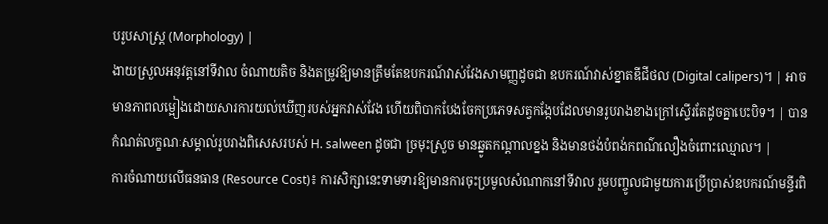បរូបសាស្ត្រ (Morphology) |
ងាយស្រួលអនុវត្តនៅទីវាល ចំណាយតិច និងតម្រូវឱ្យមានត្រឹមតែឧបករណ៍វាស់វែងសាមញ្ញដូចជា ឧបករណ៍វាស់ខ្នាតឌីជីថល (Digital calipers)។ | អាចមានភាពលម្អៀងដោយសារការយល់ឃើញរបស់អ្នកវាស់វែង ហើយពិបាកបែងចែកប្រភេទសត្វកង្កែបដែលមានរូបរាងខាងក្រៅស្ទើរតែដូចគ្នាបេះបិទ។ | បានកំណត់លក្ខណៈសម្គាល់រូបរាងពិសេសរបស់ H. salween ដូចជា ច្រមុះស្រួច មានឆ្នូតកណ្តាលខ្នង និងមានថង់បំពង់កពណ៌លឿងចំពោះឈ្មោល។ |
ការចំណាយលើធនធាន (Resource Cost)៖ ការសិក្សានេះទាមទារឱ្យមានការចុះប្រមូលសំណាកនៅទីវាល រួមបញ្ចូលជាមួយការប្រើប្រាស់ឧបករណ៍មន្ទីរពិ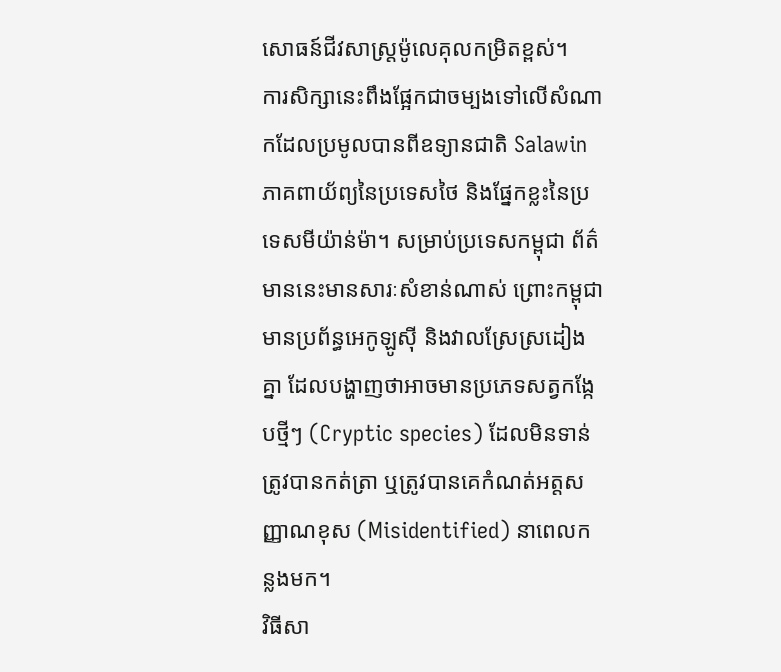សោធន៍ជីវសាស្ត្រម៉ូលេគុលកម្រិតខ្ពស់។
ការសិក្សានេះពឹងផ្អែកជាចម្បងទៅលើសំណាកដែលប្រមូលបានពីឧទ្យានជាតិ Salawin ភាគពាយ័ព្យនៃប្រទេសថៃ និងផ្នែកខ្លះនៃប្រទេសមីយ៉ាន់ម៉ា។ សម្រាប់ប្រទេសកម្ពុជា ព័ត៌មាននេះមានសារៈសំខាន់ណាស់ ព្រោះកម្ពុជាមានប្រព័ន្ធអេកូឡូស៊ី និងវាលស្រែស្រដៀងគ្នា ដែលបង្ហាញថាអាចមានប្រភេទសត្វកង្កែបថ្មីៗ (Cryptic species) ដែលមិនទាន់ត្រូវបានកត់ត្រា ឬត្រូវបានគេកំណត់អត្តសញ្ញាណខុស (Misidentified) នាពេលកន្លងមក។
វិធីសា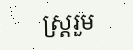ស្ត្ររួម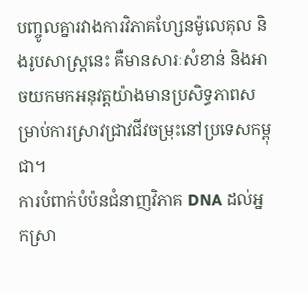បញ្ចូលគ្នារវាងការវិភាគហ្សែនម៉ូលេគុល និងរូបសាស្ត្រនេះ គឺមានសារៈសំខាន់ និងអាចយកមកអនុវត្តយ៉ាងមានប្រសិទ្ធភាពសម្រាប់ការស្រាវជ្រាវជីវចម្រុះនៅប្រទេសកម្ពុជា។
ការបំពាក់បំប៉នជំនាញវិភាគ DNA ដល់អ្នកស្រា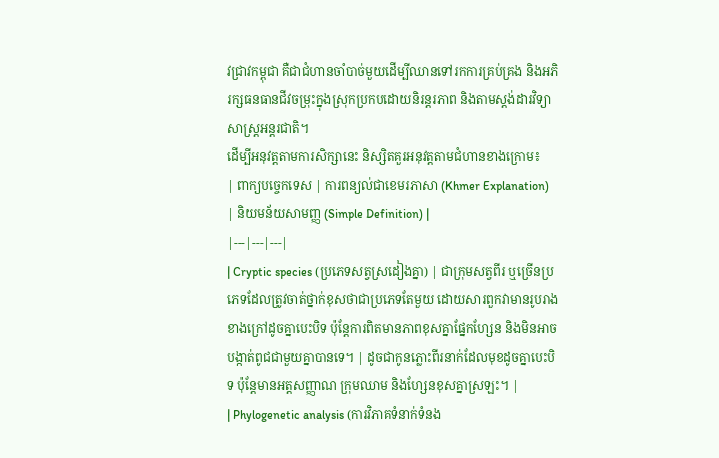វជ្រាវកម្ពុជា គឺជាជំហានចាំបាច់មួយដើម្បីឈានទៅរកការគ្រប់គ្រង និងអភិរក្សធនធានជីវចម្រុះក្នុងស្រុកប្រកបដោយនិរន្តរភាព និងតាមស្តង់ដារវិទ្យាសាស្ត្រអន្តរជាតិ។
ដើម្បីអនុវត្តតាមការសិក្សានេះ និស្សិតគួរអនុវត្តតាមជំហានខាងក្រោម៖
| ពាក្យបច្ចេកទេស | ការពន្យល់ជាខេមរភាសា (Khmer Explanation) | និយមន័យសាមញ្ញ (Simple Definition) |
|---|---|---|
| Cryptic species (ប្រភេទសត្វស្រដៀងគ្នា) | ជាក្រុមសត្វពីរ ឬច្រើនប្រភេទដែលត្រូវចាត់ថ្នាក់ខុសថាជាប្រភេទតែមួយ ដោយសារពួកវាមានរូបរាងខាងក្រៅដូចគ្នាបេះបិទ ប៉ុន្តែការពិតមានភាពខុសគ្នាផ្នែកហ្សែន និងមិនអាចបង្កាត់ពូជជាមួយគ្នាបានទេ។ | ដូចជាកូនភ្លោះពីរនាក់ដែលមុខដូចគ្នាបេះបិទ ប៉ុន្តែមានអត្តសញ្ញាណ ក្រុមឈាម និងហ្សែនខុសគ្នាស្រឡះ។ |
| Phylogenetic analysis (ការវិភាគទំនាក់ទំនង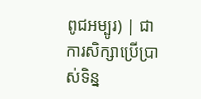ពូជអម្បូរ) | ជាការសិក្សាប្រើប្រាស់ទិន្ន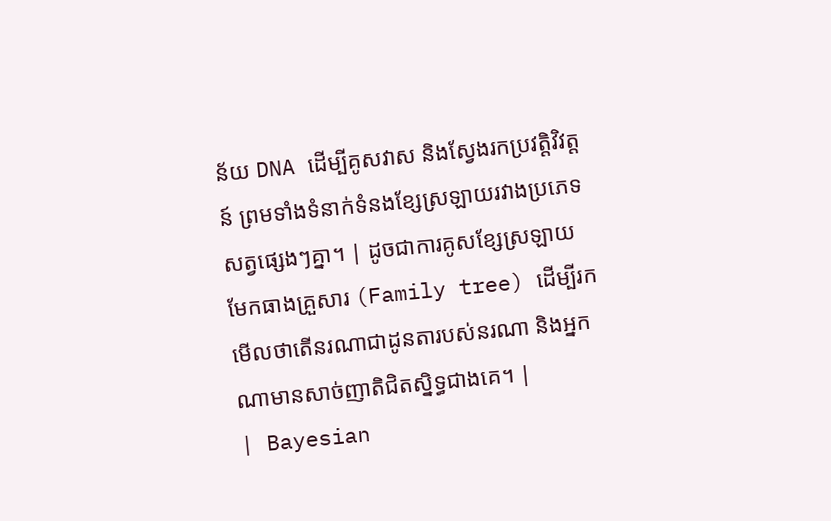ន័យ DNA ដើម្បីគូសវាស និងស្វែងរកប្រវត្តិវិវត្តន៍ ព្រមទាំងទំនាក់ទំនងខ្សែស្រឡាយរវាងប្រភេទសត្វផ្សេងៗគ្នា។ | ដូចជាការគូសខ្សែស្រឡាយមែកធាងគ្រួសារ (Family tree) ដើម្បីរកមើលថាតើនរណាជាដូនតារបស់នរណា និងអ្នកណាមានសាច់ញាតិជិតស្និទ្ធជាងគេ។ |
| Bayesian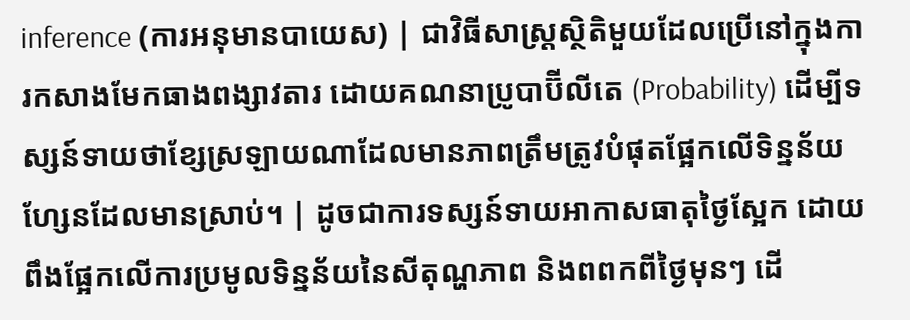inference (ការអនុមានបាយេស) | ជាវិធីសាស្ត្រស្ថិតិមួយដែលប្រើនៅក្នុងការកសាងមែកធាងពង្សាវតារ ដោយគណនាប្រូបាប៊ីលីតេ (Probability) ដើម្បីទស្សន៍ទាយថាខ្សែស្រឡាយណាដែលមានភាពត្រឹមត្រូវបំផុតផ្អែកលើទិន្នន័យហ្សែនដែលមានស្រាប់។ | ដូចជាការទស្សន៍ទាយអាកាសធាតុថ្ងៃស្អែក ដោយពឹងផ្អែកលើការប្រមូលទិន្នន័យនៃសីតុណ្ហភាព និងពពកពីថ្ងៃមុនៗ ដើ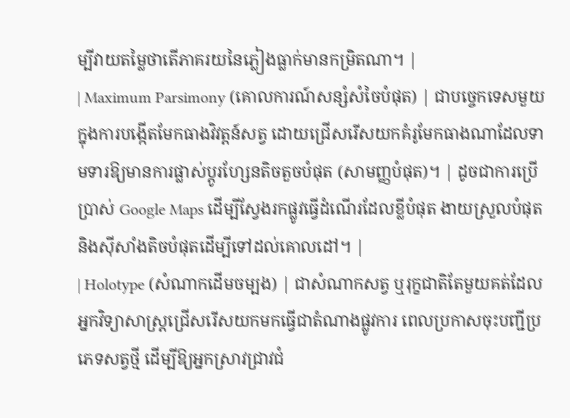ម្បីវាយតម្លៃថាតើភាគរយនៃភ្លៀងធ្លាក់មានកម្រិតណា។ |
| Maximum Parsimony (គោលការណ៍សន្សំសំចៃបំផុត) | ជាបច្ចេកទេសមួយក្នុងការបង្កើតមែកធាងវិវត្តន៍សត្វ ដោយជ្រើសរើសយកគំរូមែកធាងណាដែលទាមទារឱ្យមានការផ្លាស់ប្តូរហ្សែនតិចតួចបំផុត (សាមញ្ញបំផុត)។ | ដូចជាការប្រើប្រាស់ Google Maps ដើម្បីស្វែងរកផ្លូវធ្វើដំណើរដែលខ្លីបំផុត ងាយស្រួលបំផុត និងស៊ីសាំងតិចបំផុតដើម្បីទៅដល់គោលដៅ។ |
| Holotype (សំណាកដើមចម្បង) | ជាសំណាកសត្វ ឬរុក្ខជាតិតែមួយគត់ដែលអ្នកវិទ្យាសាស្ត្រជ្រើសរើសយកមកធ្វើជាតំណាងផ្លូវការ ពេលប្រកាសចុះបញ្ជីប្រភេទសត្វថ្មី ដើម្បីឱ្យអ្នកស្រាវជ្រាវជំ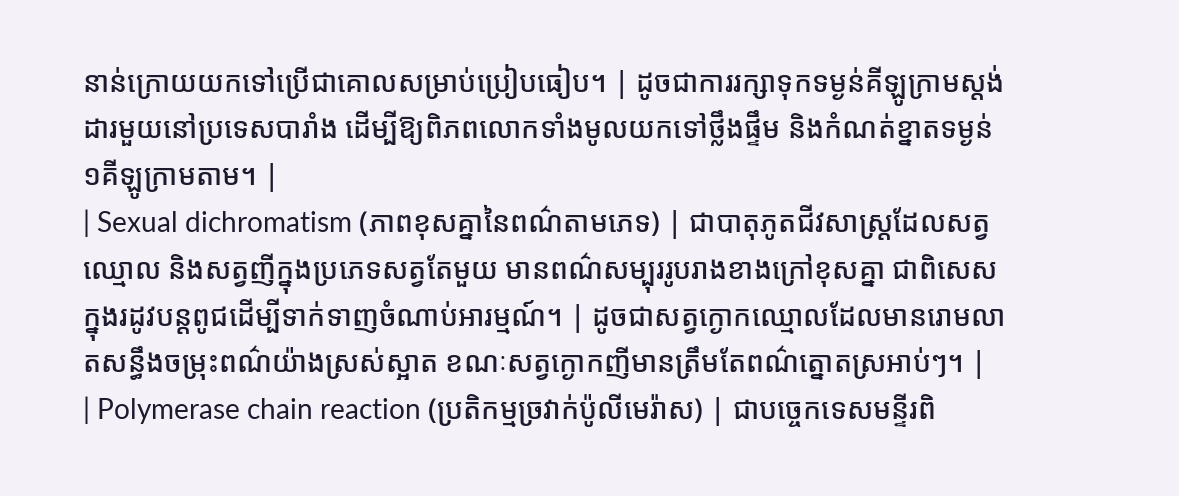នាន់ក្រោយយកទៅប្រើជាគោលសម្រាប់ប្រៀបធៀប។ | ដូចជាការរក្សាទុកទម្ងន់គីឡូក្រាមស្តង់ដារមួយនៅប្រទេសបារាំង ដើម្បីឱ្យពិភពលោកទាំងមូលយកទៅថ្លឹងផ្ទឹម និងកំណត់ខ្នាតទម្ងន់ ១គីឡូក្រាមតាម។ |
| Sexual dichromatism (ភាពខុសគ្នានៃពណ៌តាមភេទ) | ជាបាតុភូតជីវសាស្ត្រដែលសត្វឈ្មោល និងសត្វញីក្នុងប្រភេទសត្វតែមួយ មានពណ៌សម្បុររូបរាងខាងក្រៅខុសគ្នា ជាពិសេសក្នុងរដូវបន្តពូជដើម្បីទាក់ទាញចំណាប់អារម្មណ៍។ | ដូចជាសត្វក្ងោកឈ្មោលដែលមានរោមលាតសន្ធឹងចម្រុះពណ៌យ៉ាងស្រស់ស្អាត ខណៈសត្វក្ងោកញីមានត្រឹមតែពណ៌ត្នោតស្រអាប់ៗ។ |
| Polymerase chain reaction (ប្រតិកម្មច្រវាក់ប៉ូលីមេរ៉ាស) | ជាបច្ចេកទេសមន្ទីរពិ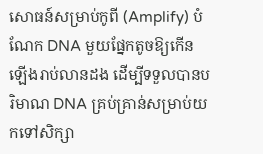សោធន៍សម្រាប់កូពី (Amplify) បំណែក DNA មួយផ្នែកតូចឱ្យកើនឡើងរាប់លានដង ដើម្បីទទួលបានបរិមាណ DNA គ្រប់គ្រាន់សម្រាប់យកទៅសិក្សា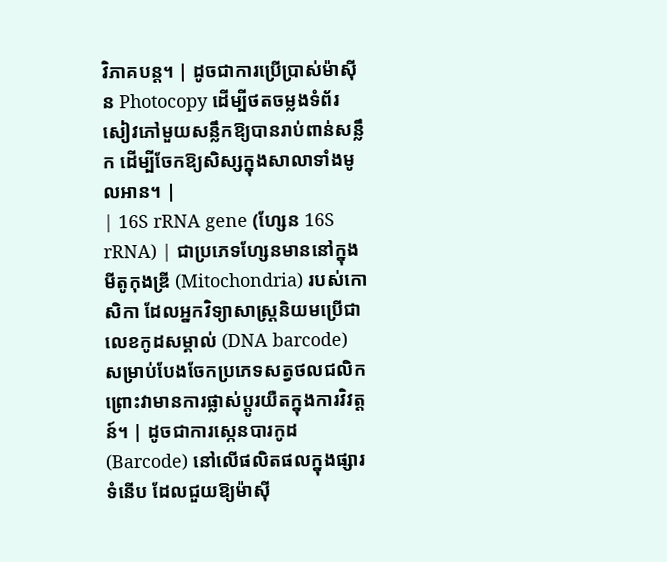វិភាគបន្ត។ | ដូចជាការប្រើប្រាស់ម៉ាស៊ីន Photocopy ដើម្បីថតចម្លងទំព័រសៀវភៅមួយសន្លឹកឱ្យបានរាប់ពាន់សន្លឹក ដើម្បីចែកឱ្យសិស្សក្នុងសាលាទាំងមូលអាន។ |
| 16S rRNA gene (ហ្សែន 16S rRNA) | ជាប្រភេទហ្សែនមាននៅក្នុងមីតូកុងឌ្រី (Mitochondria) របស់កោសិកា ដែលអ្នកវិទ្យាសាស្ត្រនិយមប្រើជាលេខកូដសម្គាល់ (DNA barcode) សម្រាប់បែងចែកប្រភេទសត្វថលជលិក ព្រោះវាមានការផ្លាស់ប្តូរយឺតក្នុងការវិវត្តន៍។ | ដូចជាការស្កេនបារកូដ (Barcode) នៅលើផលិតផលក្នុងផ្សារទំនើប ដែលជួយឱ្យម៉ាស៊ី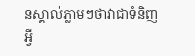នស្គាល់ភ្លាមៗថាវាជាទំនិញអ្វី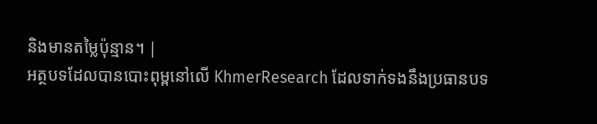និងមានតម្លៃប៉ុន្មាន។ |
អត្ថបទដែលបានបោះពុម្ពនៅលើ KhmerResearch ដែលទាក់ទងនឹងប្រធានបទ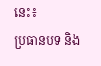នេះ៖
ប្រធានបទ និង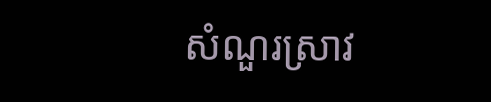សំណួរស្រាវ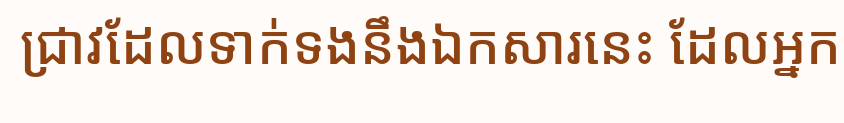ជ្រាវដែលទាក់ទងនឹងឯកសារនេះ ដែលអ្នក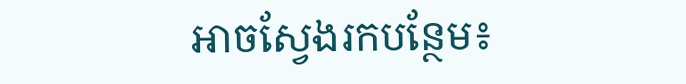អាចស្វែងរកបន្ថែម៖